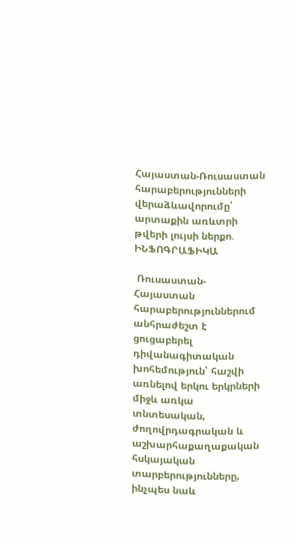Հայաստան-Ռուսաստան հարաբերությունների վերաձևավորումը՝ արտաքին առևտրի թվերի լույսի ներքո. ԻՆՖՈԳՐԱՖԻԿԱ

 Ռուսաստան-Հայաստան հարաբերություններում անհրաժեշտ է ցուցաբերել դիվանագիտական  խոհեմություն՝ հաշվի առնելով երկու երկրների միջև առկա տնտեսական, ժողովրդագրական և աշխարհաքաղաքական հսկայական տարբերությունները, ինչպես նաև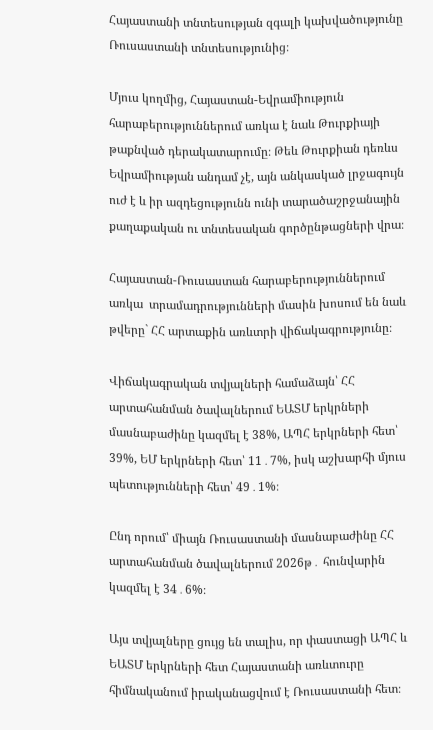Հայաստանի տնտեսության զգալի կախվածությունը Ռուսաստանի տնտեսությունից։

Մյուս կողմից, Հայաստան-Եվրամիություն հարաբերություններում առկա է նաև Թուրքիայի թաքնված դերակատարումը։ Թեև Թուրքիան դեռևս Եվրամիության անդամ չէ, այն անկասկած լրջագույն ուժ է և իր ազդեցությունն ունի տարածաշրջանային քաղաքական ու տնտեսական գործընթացների վրա։

Հայաստան-Ռուսաստան հարաբերություններում առկա  տրամադրությունների մասին խոսում են նաև թվերը` ՀՀ արտաքին առևտրի վիճակագրությունը։

Վիճակագրական տվյալների համաձայն՝ ՀՀ արտահանման ծավալներում ԵԱՏՄ երկրների մասնաբաժինը կազմել է 38%, ԱՊՀ երկրների հետ՝ 39%, ԵՄ երկրների հետ՝ 11․7%, իսկ աշխարհի մյուս պետությունների հետ՝ 49․1%։

Ընդ որում՝ միայն Ռուսաստանի մասնաբաժինը ՀՀ արտահանման ծավալներում 2026թ․ հունվարին կազմել է 34․6%։

Այս տվյալները ցույց են տալիս, որ փաստացի ԱՊՀ և ԵԱՏՄ երկրների հետ Հայաստանի առևտուրը հիմնականում իրականացվում է Ռուսաստանի հետ։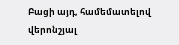Բացի այդ, համեմատելով վերոնշյալ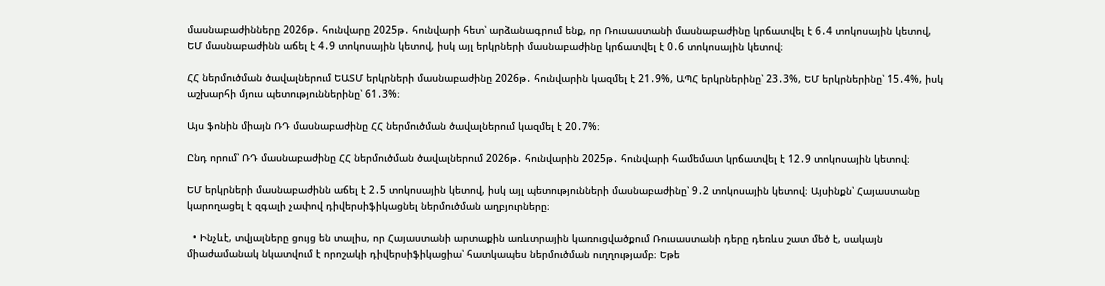մասնաբաժինները 2026թ․ հունվարը 2025թ․ հունվարի հետ՝ արձանագրում ենք, որ Ռուսաստանի մասնաբաժինը կրճատվել է 6․4 տոկոսային կետով, ԵՄ մասնաբաժինն աճել է 4․9 տոկոսային կետով, իսկ այլ երկրների մասնաբաժինը կրճատվել է 0․6 տոկոսային կետով։

ՀՀ ներմուծման ծավալներում ԵԱՏՄ երկրների մասնաբաժինը 2026թ․ հունվարին կազմել է 21․9%, ԱՊՀ երկրներինը՝ 23․3%, ԵՄ երկրներինը՝ 15․4%, իսկ աշխարհի մյուս պետություններինը՝ 61․3%։

Այս ֆոնին միայն ՌԴ մասնաբաժինը ՀՀ ներմուծման ծավալներում կազմել է 20․7%։

Ընդ որում՝ ՌԴ մասնաբաժինը ՀՀ ներմուծման ծավալներում 2026թ․ հունվարին 2025թ․ հունվարի համեմատ կրճատվել է 12․9 տոկոսային կետով։

ԵՄ երկրների մասնաբաժինն աճել է 2․5 տոկոսային կետով, իսկ այլ պետությունների մասնաբաժինը՝ 9․2 տոկոսային կետով։ Այսինքն՝ Հայաստանը կարողացել է զգալի չափով դիվերսիֆիկացնել ներմուծման աղբյուրները։

  • Ինչևէ, տվյալները ցույց են տալիս, որ Հայաստանի արտաքին առևտրային կառուցվածքում Ռուսաստանի դերը դեռևս շատ մեծ է, սակայն միաժամանակ նկատվում է որոշակի դիվերսիֆիկացիա՝ հատկապես ներմուծման ուղղությամբ։ Եթե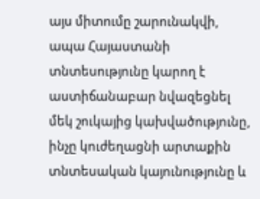այս միտումը շարունակվի, ապա Հայաստանի տնտեսությունը կարող է աստիճանաբար նվազեցնել մեկ շուկայից կախվածությունը, ինչը կուժեղացնի արտաքին տնտեսական կայունությունը և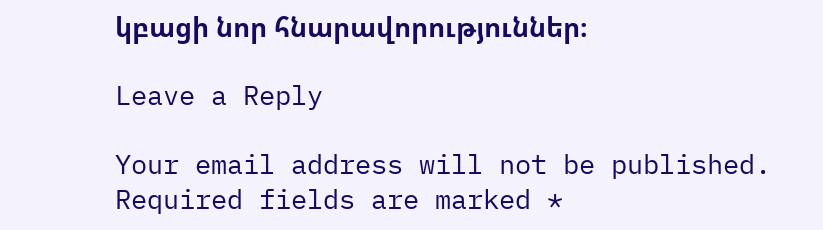կբացի նոր հնարավորություններ։

Leave a Reply

Your email address will not be published. Required fields are marked *